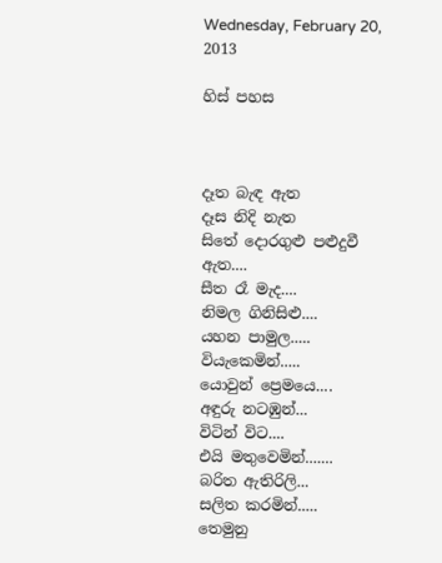Wednesday, February 20, 2013

හිස් පහස



දෑත බැඳ ඇත
දෑස නිදි නැත
සිතේ දොරගුළු පළුදුවී ඇත....
සීත රෑ මැද....
නිමල ගිනිසිළු....
යහන පාමුල.....
වියැකෙමින්.....
යොවුන් ප්‍රෙමයෙ....
අඳුරු නටඹුන්...
විටින් විට....
එයි මතුවෙමින්.......
බරිත ඇතිරිලි...
සලිත කරමින්.....
තෙමුනු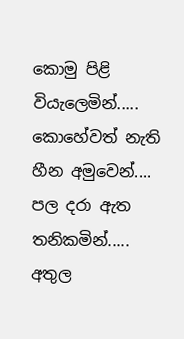කොමු පිළි
වියැලෙමින්.....
කොහේවත් නැති
හීන අමුවෙන්....
පල දරා ඇත තනිකමින්.....
අතුල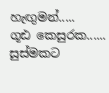හැඟුමන්.....
ගූඪ කෙසුරක......
සුස්මකට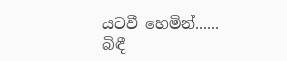යටවී හෙමින්......
බිඳී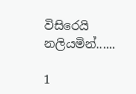විසිරෙයි නලියමින්......

1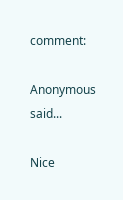comment:

Anonymous said...

Nice